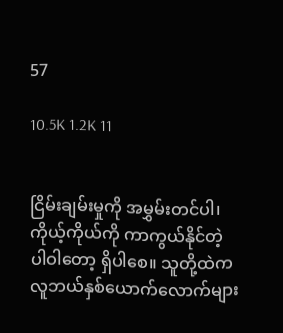57

10.5K 1.2K 11


ငြိမ်းချမ်းမှုကို အမွှမ်းတင်ပါ၊ ကိုယ့်ကိုယ်ကို ကာကွယ်နိုင်တဲ့ ပါဝါတော့ ရှိပါစေ။ သူတို့ထဲက လူဘယ်နှစ်ယောက်လောက်များ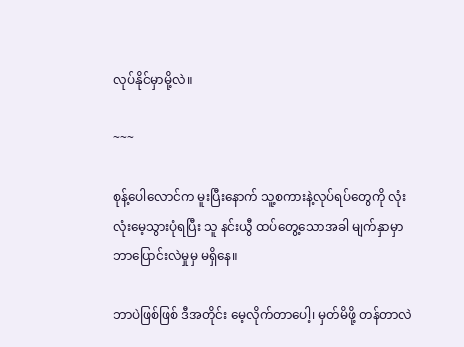လုပ်နိုင်မှာမို့လဲ။

~~~

စုန့်ပေါလောင်က မူးပြီးနောက် သူ့စကားနဲ့လုပ်ရပ်တွေကို လုံးလုံးမေ့သွားပုံရပြီး သူ နင်းယွီ ထပ်တွေ့သောအခါ မျက်နှာမှာဘာပြောင်းလဲမှုမှ မရှိနေ။

ဘာပဲဖြစ်ဖြစ် ဒီအတိုင်း မေ့လိုက်တာပေါ့၊ မှတ်မိဖို့ တန်တာလဲ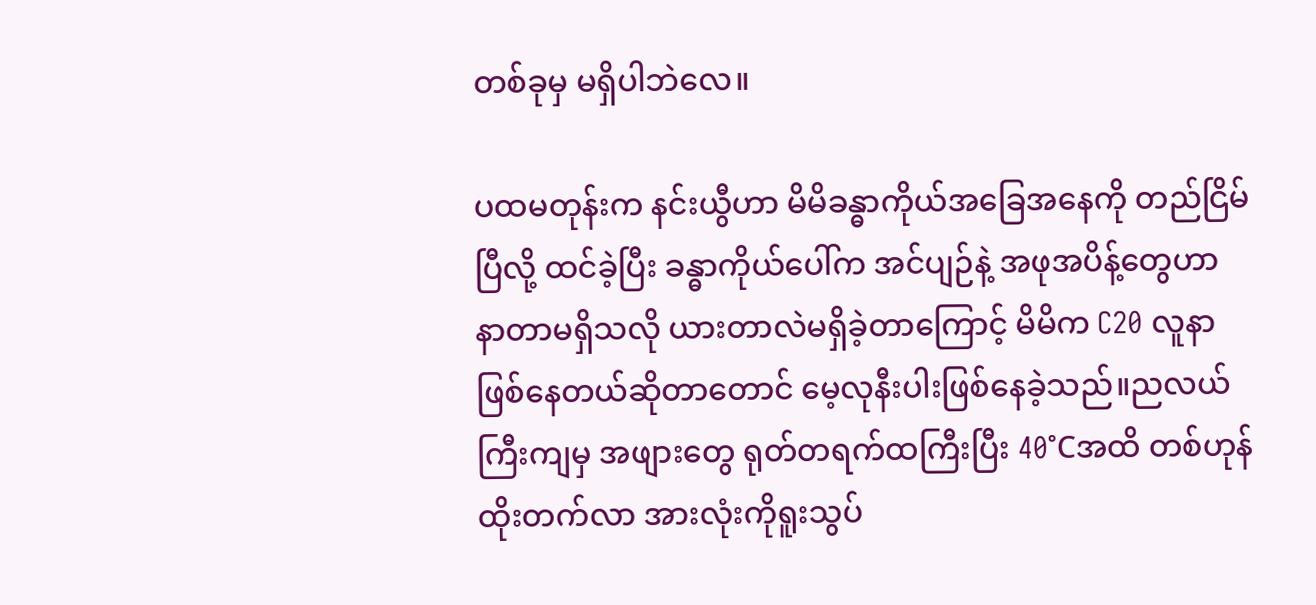တစ်ခုမှ မရှိပါဘဲလေ။

ပထမတုန်းက နင်းယွီဟာ မိမိခန္ဓာကိုယ်အခြေအနေကို တည်ငြိမ်ပြီလို့ ထင်ခဲ့ပြီး ခန္ဓာကိုယ်ပေါ်က အင်ပျဉ်နဲ့ အဖုအပိန့်တွေဟာ နာတာမရှိသလို ယားတာလဲမရှိခဲ့တာကြောင့် မိမိက C20 လူနာဖြစ်နေတယ်ဆိုတာတောင် မေ့လုနီးပါးဖြစ်နေခဲ့သည်။ညလယ်ကြီးကျမှ အဖျားတွေ ရုတ်တရက်ထကြီးပြီး 40°Cအထိ တစ်ဟုန်ထိုးတက်လာ အားလုံးကိုရူးသွပ်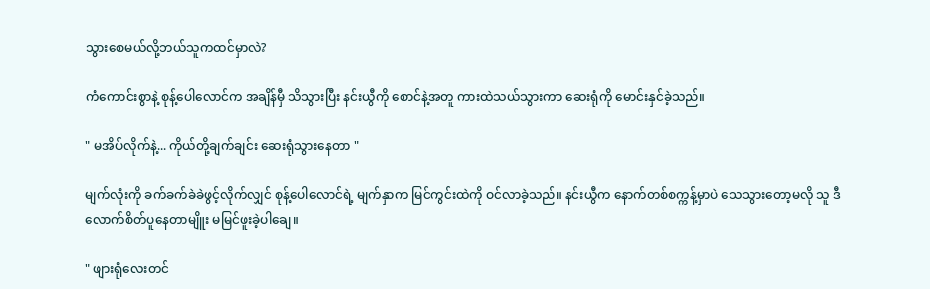သွားစေမယ်လို့ဘယ်သူကထင်မှာလဲ?

ကံကောင်းစွာနဲ့ စုန့်ပေါလောင်က အချိန်မှီ သိသွားပြီး နင်းယွီကို စောင်နဲ့အတူ ကားထဲသယ်သွားကာ ဆေးရုံကို မောင်းနှင်ခဲ့သည်။

" မအိပ်လိုက်နဲ့... ကိုယ်တို့ချက်ချင်း ဆေးရုံသွားနေတာ "

မျက်လုံးကို ခက်ခက်ခဲခဲဖွင့်လိုက်လျှင် စုန့်ပေါလောင်ရဲ့ မျက်နှာက မြင်ကွင်းထဲကို ဝင်လာခဲ့သည်။ နင်းယွီက နောက်တစ်စက္ကန့်မှာပဲ သေသွားတော့မလို သူ ဒီလောက်စိတ်ပူနေတာမျိူး မမြင်ဖူးခဲ့ပါချေ။

" ဖျားရုံလေးတင်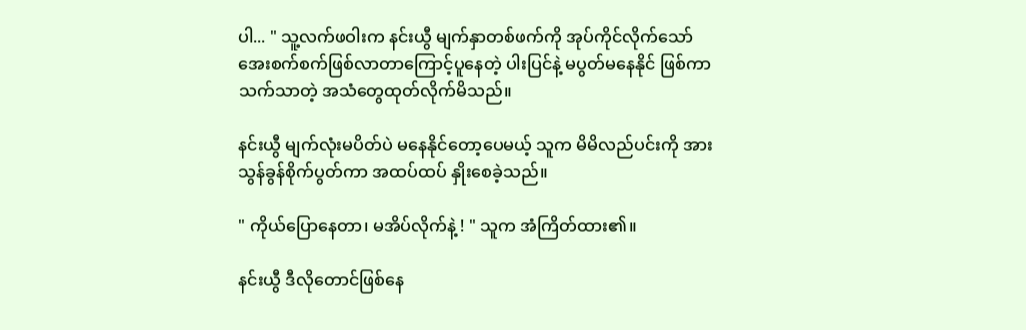ပါ... " သူ့လက်ဖဝါးက နင်းယွီ မျက်နှာတစ်ဖက်ကို အုပ်ကိုင်လိုက်သော် အေးစက်စက်ဖြစ်လာတာကြောင့်ပူနေတဲ့ ပါးပြင်နဲ့ မပွတ်မနေနိုင် ဖြစ်ကာ သက်သာတဲ့ အသံတွေထုတ်လိုက်မိသည်။

နင်းယွီ မျက်လုံးမပိတ်ပဲ မနေနိုင်တော့ပေမယ့် သူက မိမိလည်ပင်းကို အားသွန်ခွန်စိုက်ပွတ်ကာ အထပ်ထပ် နှိုးစေခဲ့သည်။

" ကိုယ်ပြောနေတာ၊ မအိပ်လိုက်နဲ့ ! " သူက အံကြိတ်ထား၏။

နင်းယွီ ဒီလိုတောင်ဖြစ်နေ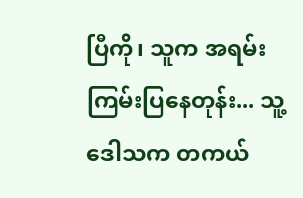ပြီကို၊ သူက အရမ်းကြမ်းပြနေတုန်း... သူ့ ဒေါသက တကယ်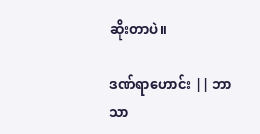ဆိုးတာပဲ။

ဒဏ်ရာဟောင်း || ဘာသာ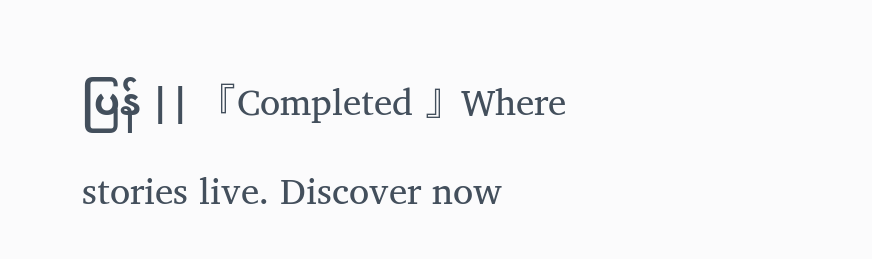ပြန် || 『Completed 』Where stories live. Discover now